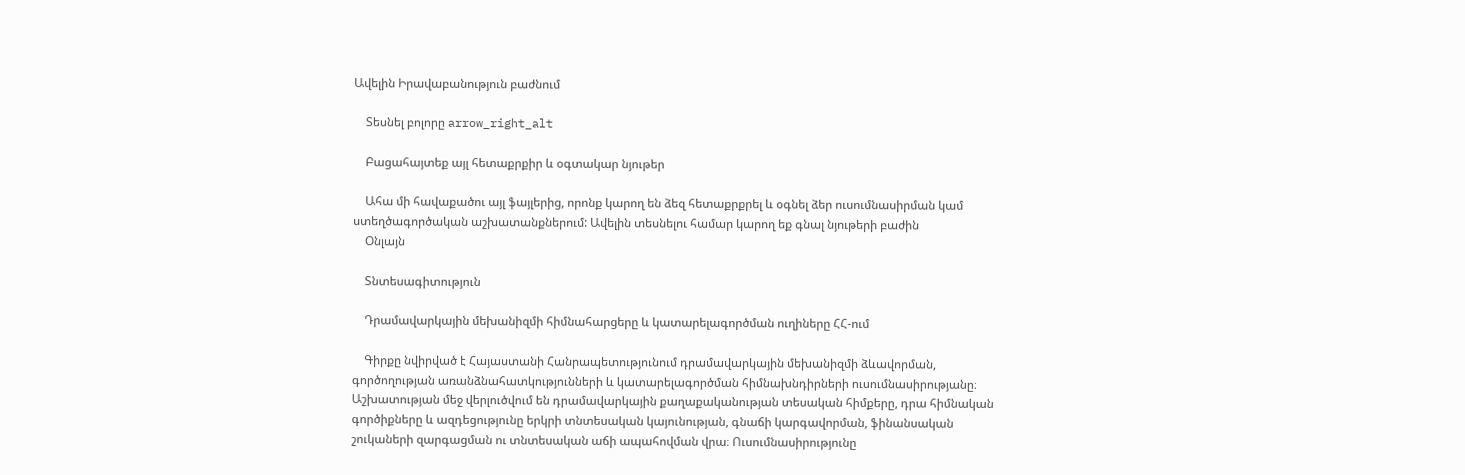Ավելին Իրավաբանություն բաժնում

    Տեսնել բոլորը arrow_right_alt

    Բացահայտեք այլ հետաքրքիր և օգտակար նյութեր

    Ահա մի հավաքածու այլ ֆայլերից, որոնք կարող են ձեզ հետաքրքրել և օգնել ձեր ուսումնասիրման կամ ստեղծագործական աշխատանքներում: Ավելին տեսնելու համար կարող եք գնալ նյութերի բաժին
    Օնլայն

    Տնտեսագիտություն

    Դրամավարկային մեխանիզմի հիմնահարցերը և կատարելագործման ուղիները ՀՀ-ում

    Գիրքը նվիրված է Հայաստանի Հանրապետությունում դրամավարկային մեխանիզմի ձևավորման, գործողության առանձնահատկությունների և կատարելագործման հիմնախնդիրների ուսումնասիրությանը։ Աշխատության մեջ վերլուծվում են դրամավարկային քաղաքականության տեսական հիմքերը, դրա հիմնական գործիքները և ազդեցությունը երկրի տնտեսական կայունության, գնաճի կարգավորման, ֆինանսական շուկաների զարգացման ու տնտեսական աճի ապահովման վրա։ Ուսումնասիրությունը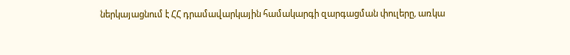ներկայացնում է ՀՀ դրամավարկային համակարգի զարգացման փուլերը, առկա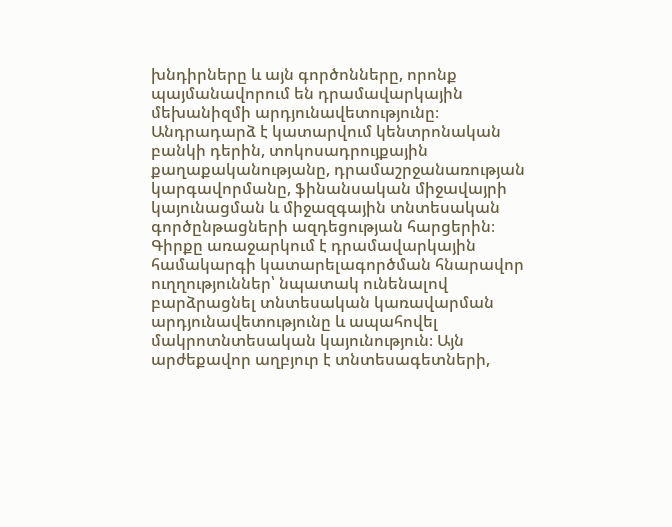խնդիրները և այն գործոնները, որոնք պայմանավորում են դրամավարկային մեխանիզմի արդյունավետությունը։ Անդրադարձ է կատարվում կենտրոնական բանկի դերին, տոկոսադրույքային քաղաքականությանը, դրամաշրջանառության կարգավորմանը, ֆինանսական միջավայրի կայունացման և միջազգային տնտեսական գործընթացների ազդեցության հարցերին։ Գիրքը առաջարկում է դրամավարկային համակարգի կատարելագործման հնարավոր ուղղություններ՝ նպատակ ունենալով բարձրացնել տնտեսական կառավարման արդյունավետությունը և ապահովել մակրոտնտեսական կայունություն։ Այն արժեքավոր աղբյուր է տնտեսագետների,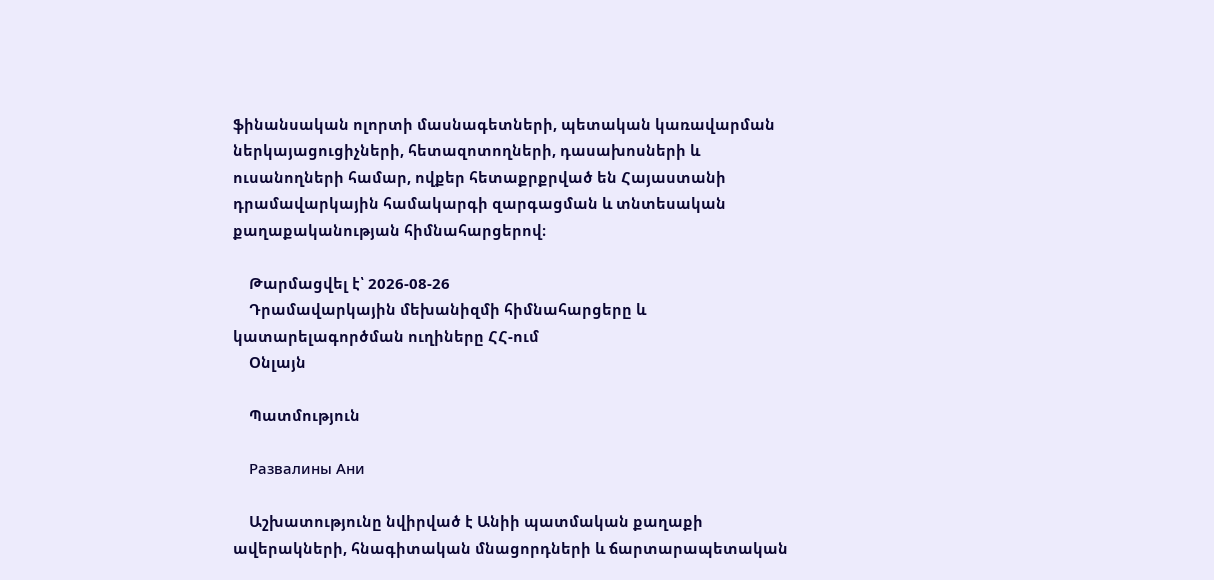ֆինանսական ոլորտի մասնագետների, պետական կառավարման ներկայացուցիչների, հետազոտողների, դասախոսների և ուսանողների համար, ովքեր հետաքրքրված են Հայաստանի դրամավարկային համակարգի զարգացման և տնտեսական քաղաքականության հիմնահարցերով։

    Թարմացվել է՝ 2026-08-26
    Դրամավարկային մեխանիզմի հիմնահարցերը և կատարելագործման ուղիները ՀՀ-ում
    Օնլայն

    Պատմություն

    Развалины Ани

    Աշխատությունը նվիրված է Անիի պատմական քաղաքի ավերակների, հնագիտական մնացորդների և ճարտարապետական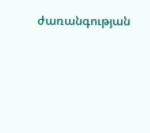ժառանգության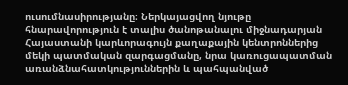ուսումնասիրությանը։ Ներկայացվող նյութը հնարավորություն է տալիս ծանոթանալու միջնադարյան Հայաստանի կարևորագույն քաղաքային կենտրոններից մեկի պատմական զարգացմանը, նրա կառուցապատման առանձնահատկություններին և պահպանված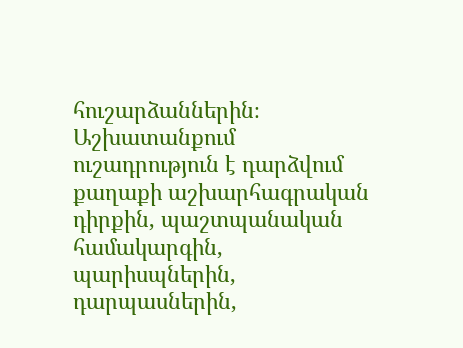հուշարձաններին։ Աշխատանքում ուշադրություն է դարձվում քաղաքի աշխարհագրական դիրքին, պաշտպանական համակարգին, պարիսպներին, դարպասներին,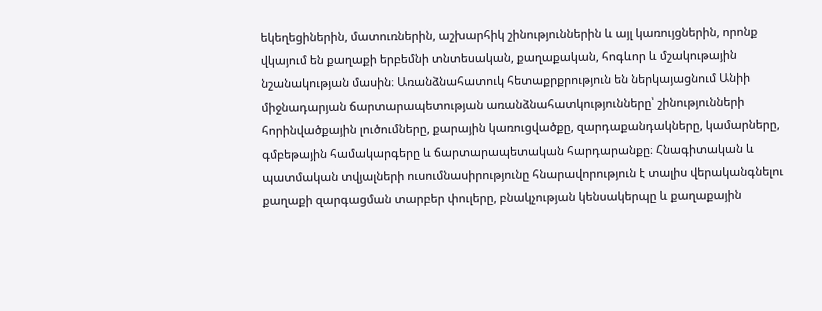եկեղեցիներին, մատուռներին, աշխարհիկ շինություններին և այլ կառույցներին, որոնք վկայում են քաղաքի երբեմնի տնտեսական, քաղաքական, հոգևոր և մշակութային նշանակության մասին։ Առանձնահատուկ հետաքրքրություն են ներկայացնում Անիի միջնադարյան ճարտարապետության առանձնահատկությունները՝ շինությունների հորինվածքային լուծումները, քարային կառուցվածքը, զարդաքանդակները, կամարները, գմբեթային համակարգերը և ճարտարապետական հարդարանքը։ Հնագիտական և պատմական տվյալների ուսումնասիրությունը հնարավորություն է տալիս վերականգնելու քաղաքի զարգացման տարբեր փուլերը, բնակչության կենսակերպը և քաղաքային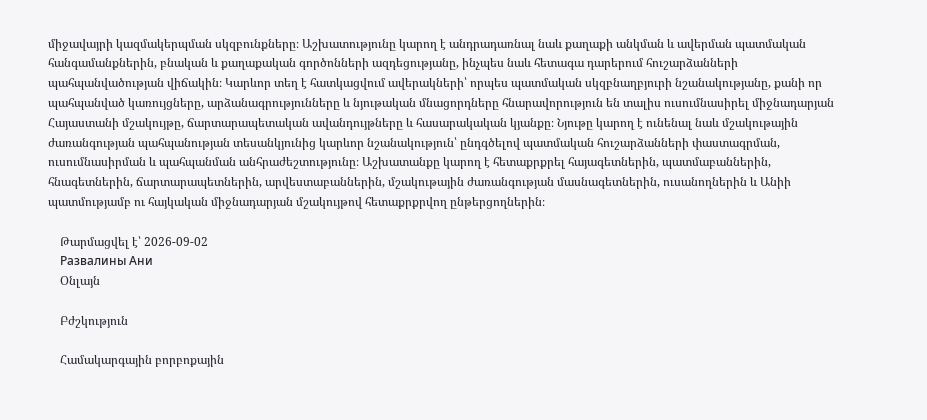միջավայրի կազմակերպման սկզբունքները։ Աշխատությունը կարող է անդրադառնալ նաև քաղաքի անկման և ավերման պատմական հանգամանքներին, բնական և քաղաքական գործոնների ազդեցությանը, ինչպես նաև հետագա դարերում հուշարձանների պահպանվածության վիճակին։ Կարևոր տեղ է հատկացվում ավերակների՝ որպես պատմական սկզբնաղբյուրի նշանակությանը, քանի որ պահպանված կառույցները, արձանագրությունները և նյութական մնացորդները հնարավորություն են տալիս ուսումնասիրել միջնադարյան Հայաստանի մշակույթը, ճարտարապետական ավանդույթները և հասարակական կյանքը։ Նյութը կարող է ունենալ նաև մշակութային ժառանգության պահպանության տեսանկյունից կարևոր նշանակություն՝ ընդգծելով պատմական հուշարձանների փաստագրման, ուսումնասիրման և պահպանման անհրաժեշտությունը։ Աշխատանքը կարող է հետաքրքրել հայագետներին, պատմաբաններին, հնագետներին, ճարտարապետներին, արվեստաբաններին, մշակութային ժառանգության մասնագետներին, ուսանողներին և Անիի պատմությամբ ու հայկական միջնադարյան մշակույթով հետաքրքրվող ընթերցողներին։

    Թարմացվել է՝ 2026-09-02
    Развалины Ани
    Օնլայն

    Բժշկություն

    Համակարգային բորբոքային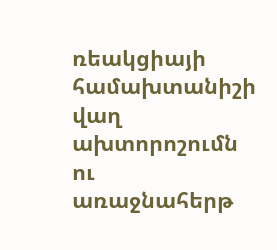ռեակցիայի համախտանիշի վաղ ախտորոշումն ու առաջնահերթ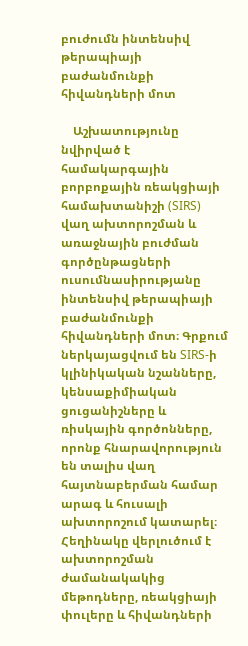բուժումն ինտենսիվ թերապիայի բաժանմունքի հիվանդների մոտ

    Աշխատությունը նվիրված է համակարգային բորբոքային ռեակցիայի համախտանիշի (SIRS) վաղ ախտորոշման և առաջնային բուժման գործընթացների ուսումնասիրությանը ինտենսիվ թերապիայի բաժանմունքի հիվանդների մոտ։ Գրքում ներկայացվում են SIRS-ի կլինիկական նշանները, կենսաքիմիական ցուցանիշները և ռիսկային գործոնները, որոնք հնարավորություն են տալիս վաղ հայտնաբերման համար արագ և հուսալի ախտորոշում կատարել։ Հեղինակը վերլուծում է ախտորոշման ժամանակակից մեթոդները, ռեակցիայի փուլերը և հիվանդների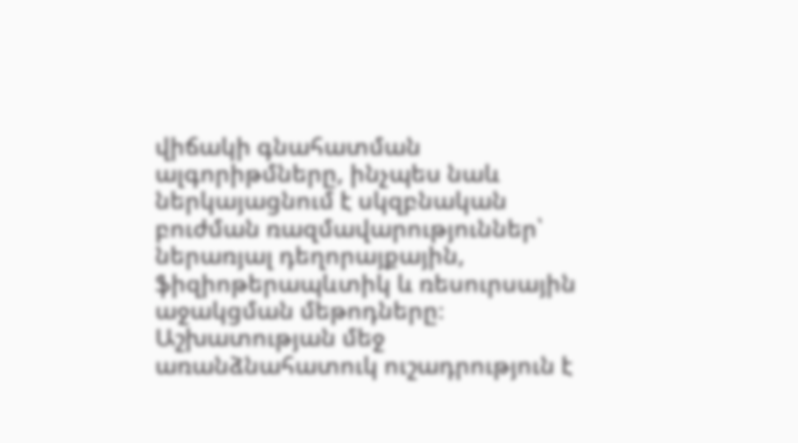վիճակի գնահատման ալգորիթմները, ինչպես նաև ներկայացնում է սկզբնական բուժման ռազմավարություններ՝ ներառյալ դեղորայքային, ֆիզիոթերապևտիկ և ռեսուրսային աջակցման մեթոդները։ Աշխատության մեջ առանձնահատուկ ուշադրություն է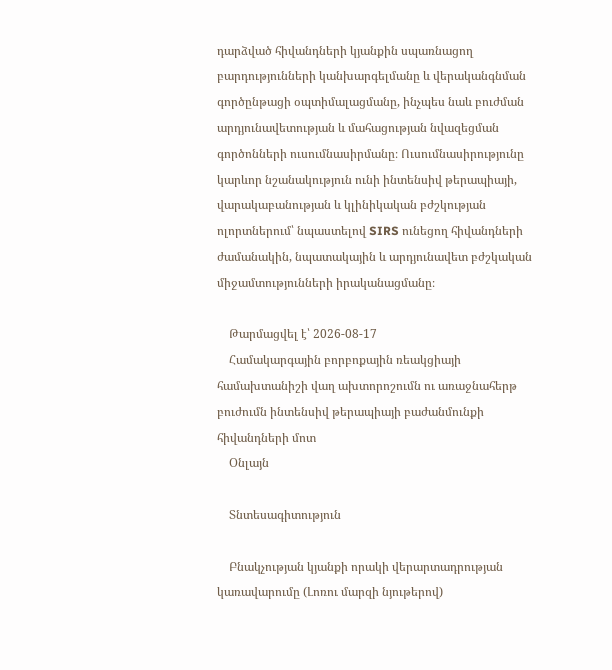դարձված հիվանդների կյանքին սպառնացող բարդությունների կանխարգելմանը և վերականգնման գործընթացի օպտիմալացմանը, ինչպես նաև բուժման արդյունավետության և մահացության նվազեցման գործոնների ուսումնասիրմանը։ Ուսումնասիրությունը կարևոր նշանակություն ունի ինտենսիվ թերապիայի, վարակաբանության և կլինիկական բժշկության ոլորտներում՝ նպաստելով SIRS ունեցող հիվանդների ժամանակին, նպատակային և արդյունավետ բժշկական միջամտությունների իրականացմանը։

    Թարմացվել է՝ 2026-08-17
    Համակարգային բորբոքային ռեակցիայի համախտանիշի վաղ ախտորոշումն ու առաջնահերթ բուժումն ինտենսիվ թերապիայի բաժանմունքի հիվանդների մոտ
    Օնլայն

    Տնտեսագիտություն

    Բնակչության կյանքի որակի վերարտադրության կառավարումը (Լոռու մարզի նյութերով)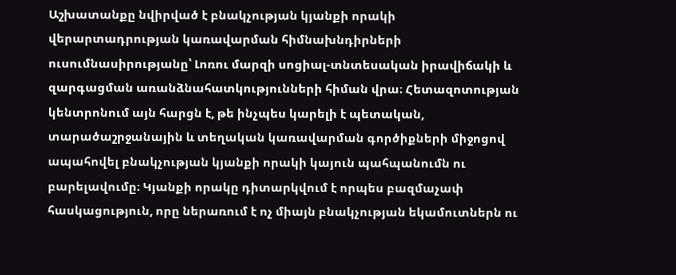Աշխատանքը նվիրված է բնակչության կյանքի որակի վերարտադրության կառավարման հիմնախնդիրների ուսումնասիրությանը՝ Լոռու մարզի սոցիալ-տնտեսական իրավիճակի և զարգացման առանձնահատկությունների հիման վրա։ Հետազոտության կենտրոնում այն հարցն է, թե ինչպես կարելի է պետական, տարածաշրջանային և տեղական կառավարման գործիքների միջոցով ապահովել բնակչության կյանքի որակի կայուն պահպանումն ու բարելավումը։ Կյանքի որակը դիտարկվում է որպես բազմաչափ հասկացություն, որը ներառում է ոչ միայն բնակչության եկամուտներն ու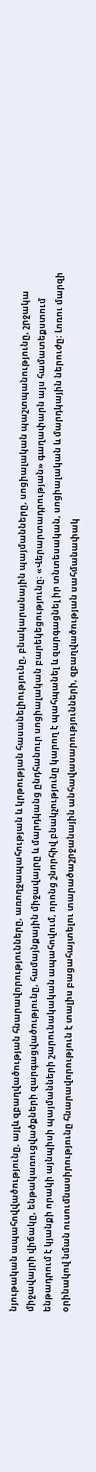նյութական ապահովվածությունը, այլև զբաղվածության հնարավորությունները, առողջապահության և կրթության հասանելիությունը, բնակարանային պայմանները, սոցիալական պաշտպանությունը, շրջակա միջավայրի վիճակը, ենթակառուցվածքների զարգացվածությունը, համայնքային միջավայրը և մարդկանց ընդհանուր սոցիալական բարեկեցությունը։ «Վերարտադրության» գաղափարն այս համատեքստում ենթադրում է կյանքի որակի այնպիսի պայմանների շարունակական ապահովում, որոնց շնորհիվ բնակչությունը կարող է պահպանել և զարգացնել իր տնտեսական, սոցիալական և մարդկային ներուժը։ Լոռու մարզի օրինակով նման ուսումնասիրությունը հնարավորություն է տալիս բացահայտելու տարածաշրջանային անհավասարությունների, զբաղվածության սահմանափակ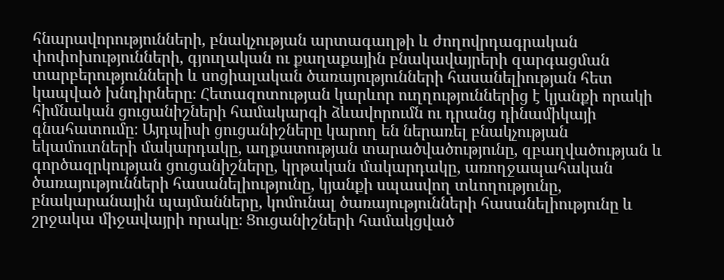հնարավորությունների, բնակչության արտագաղթի և ժողովրդագրական փոփոխությունների, գյուղական ու քաղաքային բնակավայրերի զարգացման տարբերությունների և սոցիալական ծառայությունների հասանելիության հետ կապված խնդիրները։ Հետազոտության կարևոր ուղղություններից է կյանքի որակի հիմնական ցուցանիշների համակարգի ձևավորումն ու դրանց դինամիկայի գնահատումը։ Այդպիսի ցուցանիշները կարող են ներառել բնակչության եկամուտների մակարդակը, աղքատության տարածվածությունը, զբաղվածության և գործազրկության ցուցանիշները, կրթական մակարդակը, առողջապահական ծառայությունների հասանելիությունը, կյանքի սպասվող տևողությունը, բնակարանային պայմանները, կոմունալ ծառայությունների հասանելիությունը և շրջակա միջավայրի որակը։ Ցուցանիշների համակցված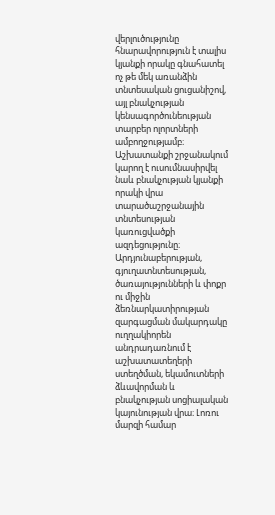վերլուծությունը հնարավորություն է տալիս կյանքի որակը գնահատել ոչ թե մեկ առանձին տնտեսական ցուցանիշով, այլ բնակչության կենսագործունեության տարբեր ոլորտների ամբողջությամբ։ Աշխատանքի շրջանակում կարող է ուսումնասիրվել նաև բնակչության կյանքի որակի վրա տարածաշրջանային տնտեսության կառուցվածքի ազդեցությունը։ Արդյունաբերության, գյուղատնտեսության, ծառայությունների և փոքր ու միջին ձեռնարկատիրության զարգացման մակարդակը ուղղակիորեն անդրադառնում է աշխատատեղերի ստեղծման, եկամուտների ձևավորման և բնակչության սոցիալական կայունության վրա։ Լոռու մարզի համար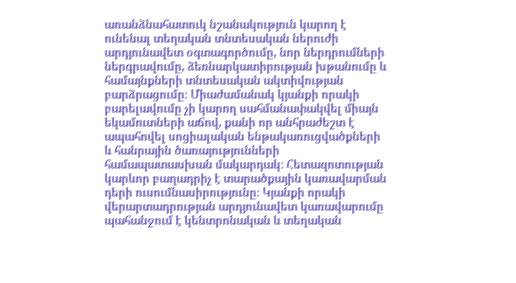առանձնահատուկ նշանակություն կարող է ունենալ տեղական տնտեսական ներուժի արդյունավետ օգտագործումը, նոր ներդրումների ներգրավումը, ձեռնարկատիրության խթանումը և համայնքների տնտեսական ակտիվության բարձրացումը։ Միաժամանակ կյանքի որակի բարելավումը չի կարող սահմանափակվել միայն եկամուտների աճով, քանի որ անհրաժեշտ է ապահովել սոցիալական ենթակառուցվածքների և հանրային ծառայությունների համապատասխան մակարդակ։ Հետազոտության կարևոր բաղադրիչ է տարածքային կառավարման դերի ուսումնասիրությունը։ Կյանքի որակի վերարտադրության արդյունավետ կառավարումը պահանջում է կենտրոնական և տեղական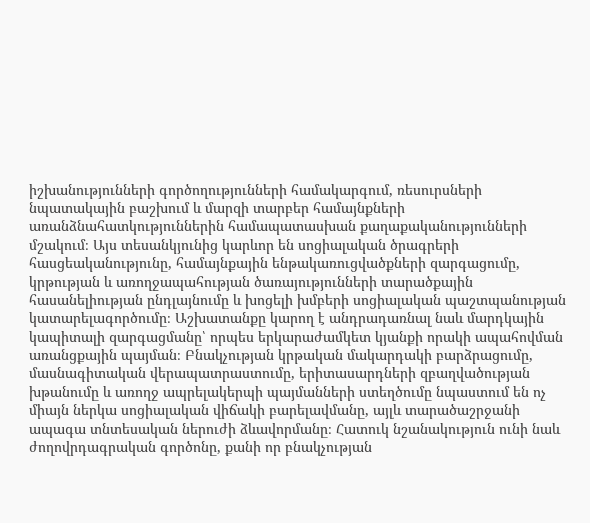իշխանությունների գործողությունների համակարգում, ռեսուրսների նպատակային բաշխում և մարզի տարբեր համայնքների առանձնահատկություններին համապատասխան քաղաքականությունների մշակում։ Այս տեսանկյունից կարևոր են սոցիալական ծրագրերի հասցեականությունը, համայնքային ենթակառուցվածքների զարգացումը, կրթության և առողջապահության ծառայությունների տարածքային հասանելիության ընդլայնումը և խոցելի խմբերի սոցիալական պաշտպանության կատարելագործումը։ Աշխատանքը կարող է անդրադառնալ նաև մարդկային կապիտալի զարգացմանը՝ որպես երկարաժամկետ կյանքի որակի ապահովման առանցքային պայման։ Բնակչության կրթական մակարդակի բարձրացումը, մասնագիտական վերապատրաստումը, երիտասարդների զբաղվածության խթանումը և առողջ ապրելակերպի պայմանների ստեղծումը նպաստում են ոչ միայն ներկա սոցիալական վիճակի բարելավմանը, այլև տարածաշրջանի ապագա տնտեսական ներուժի ձևավորմանը։ Հատուկ նշանակություն ունի նաև ժողովրդագրական գործոնը, քանի որ բնակչության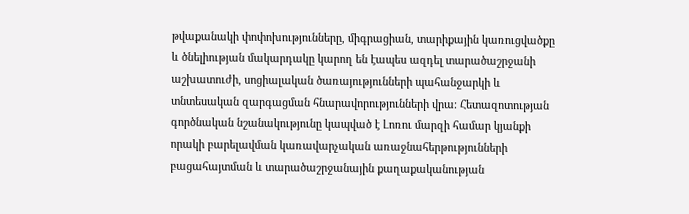թվաքանակի փոփոխությունները, միգրացիան, տարիքային կառուցվածքը և ծնելիության մակարդակը կարող են էապես ազդել տարածաշրջանի աշխատուժի, սոցիալական ծառայությունների պահանջարկի և տնտեսական զարգացման հնարավորությունների վրա։ Հետազոտության գործնական նշանակությունը կապված է Լոռու մարզի համար կյանքի որակի բարելավման կառավարչական առաջնահերթությունների բացահայտման և տարածաշրջանային քաղաքականության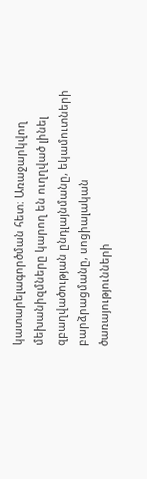կատարելագործման հետ։ Առաջարկվող մեխանիզմները կարող են ուղղված լինել զբաղվածության ընդլայնմանը, եկամուտների բարձրացմանը, սոցիալական ծառայությունների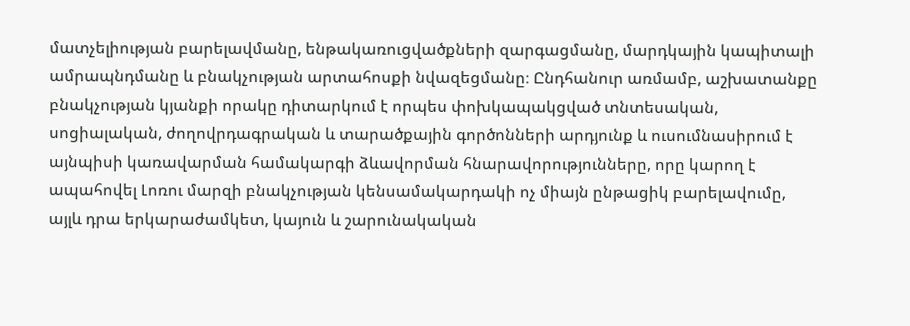մատչելիության բարելավմանը, ենթակառուցվածքների զարգացմանը, մարդկային կապիտալի ամրապնդմանը և բնակչության արտահոսքի նվազեցմանը։ Ընդհանուր առմամբ, աշխատանքը բնակչության կյանքի որակը դիտարկում է որպես փոխկապակցված տնտեսական, սոցիալական, ժողովրդագրական և տարածքային գործոնների արդյունք և ուսումնասիրում է այնպիսի կառավարման համակարգի ձևավորման հնարավորությունները, որը կարող է ապահովել Լոռու մարզի բնակչության կենսամակարդակի ոչ միայն ընթացիկ բարելավումը, այլև դրա երկարաժամկետ, կայուն և շարունակական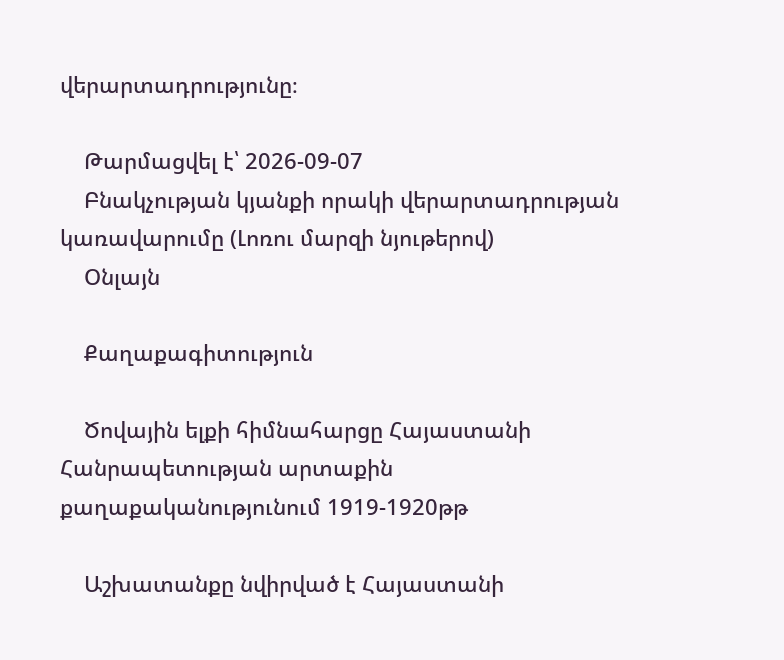վերարտադրությունը։

    Թարմացվել է՝ 2026-09-07
    Բնակչության կյանքի որակի վերարտադրության կառավարումը (Լոռու մարզի նյութերով)
    Օնլայն

    Քաղաքագիտություն

    Ծովային ելքի հիմնահարցը Հայաստանի Հանրապետության արտաքին քաղաքականությունում 1919-1920թթ

    Աշխատանքը նվիրված է Հայաստանի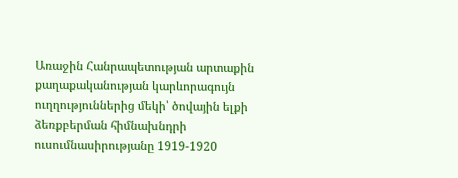Առաջին Հանրապետության արտաքին քաղաքականության կարևորագույն ուղղություններից մեկի՝ ծովային ելքի ձեռքբերման հիմնախնդրի ուսումնասիրությանը 1919-1920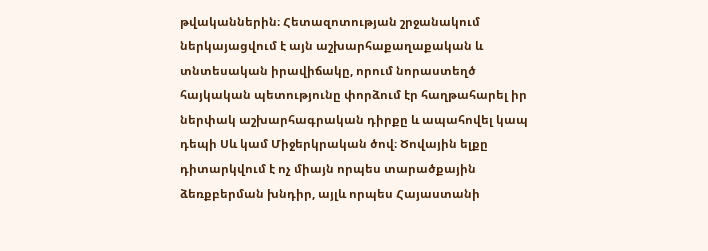թվականներին։ Հետազոտության շրջանակում ներկայացվում է այն աշխարհաքաղաքական և տնտեսական իրավիճակը, որում նորաստեղծ հայկական պետությունը փորձում էր հաղթահարել իր ներփակ աշխարհագրական դիրքը և ապահովել կապ դեպի Սև կամ Միջերկրական ծով։ Ծովային ելքը դիտարկվում է ոչ միայն որպես տարածքային ձեռքբերման խնդիր, այլև որպես Հայաստանի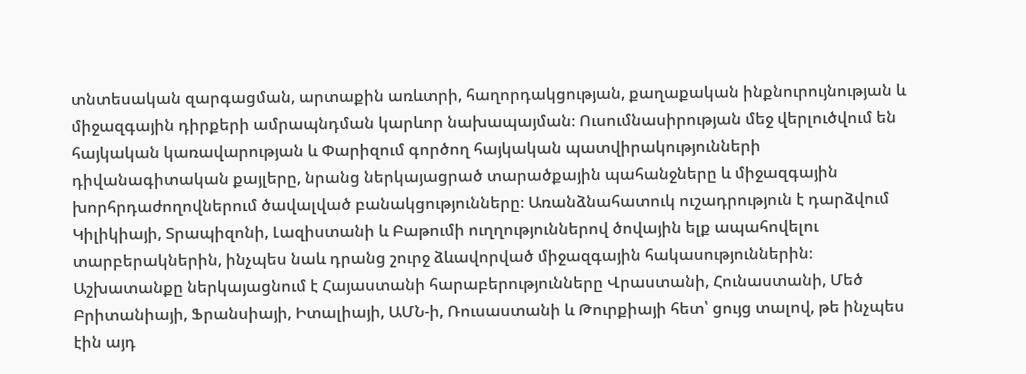տնտեսական զարգացման, արտաքին առևտրի, հաղորդակցության, քաղաքական ինքնուրույնության և միջազգային դիրքերի ամրապնդման կարևոր նախապայման։ Ուսումնասիրության մեջ վերլուծվում են հայկական կառավարության և Փարիզում գործող հայկական պատվիրակությունների դիվանագիտական քայլերը, նրանց ներկայացրած տարածքային պահանջները և միջազգային խորհրդաժողովներում ծավալված բանակցությունները։ Առանձնահատուկ ուշադրություն է դարձվում Կիլիկիայի, Տրապիզոնի, Լազիստանի և Բաթումի ուղղություններով ծովային ելք ապահովելու տարբերակներին, ինչպես նաև դրանց շուրջ ձևավորված միջազգային հակասություններին։ Աշխատանքը ներկայացնում է Հայաստանի հարաբերությունները Վրաստանի, Հունաստանի, Մեծ Բրիտանիայի, Ֆրանսիայի, Իտալիայի, ԱՄՆ-ի, Ռուսաստանի և Թուրքիայի հետ՝ ցույց տալով, թե ինչպես էին այդ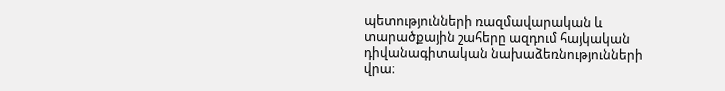պետությունների ռազմավարական և տարածքային շահերը ազդում հայկական դիվանագիտական նախաձեռնությունների վրա։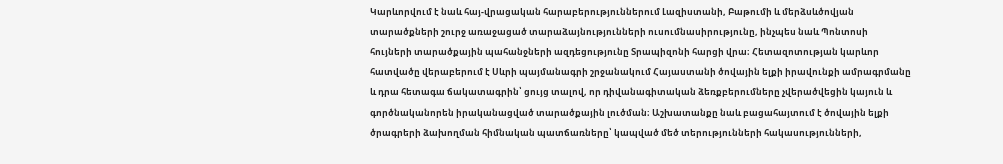Կարևորվում է նաև հայ-վրացական հարաբերություններում Լազիստանի, Բաթումի և մերձսևծովյան տարածքների շուրջ առաջացած տարաձայնությունների ուսումնասիրությունը, ինչպես նաև Պոնտոսի հույների տարածքային պահանջների ազդեցությունը Տրապիզոնի հարցի վրա։ Հետազոտության կարևոր հատվածը վերաբերում է Սևրի պայմանագրի շրջանակում Հայաստանի ծովային ելքի իրավունքի ամրագրմանը և դրա հետագա ճակատագրին՝ ցույց տալով, որ դիվանագիտական ձեռքբերումները չվերածվեցին կայուն և գործնականորեն իրականացված տարածքային լուծման։ Աշխատանքը նաև բացահայտում է ծովային ելքի ծրագրերի ձախողման հիմնական պատճառները՝ կապված մեծ տերությունների հակասությունների,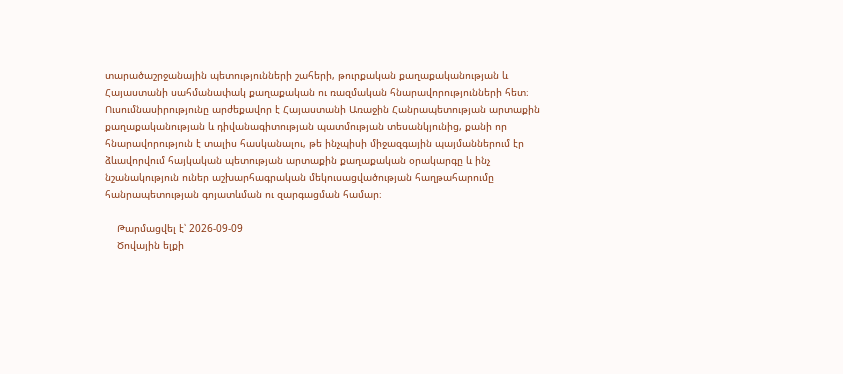տարածաշրջանային պետությունների շահերի, թուրքական քաղաքականության և Հայաստանի սահմանափակ քաղաքական ու ռազմական հնարավորությունների հետ։ Ուսումնասիրությունը արժեքավոր է Հայաստանի Առաջին Հանրապետության արտաքին քաղաքականության և դիվանագիտության պատմության տեսանկյունից, քանի որ հնարավորություն է տալիս հասկանալու, թե ինչպիսի միջազգային պայմաններում էր ձևավորվում հայկական պետության արտաքին քաղաքական օրակարգը և ինչ նշանակություն ուներ աշխարհագրական մեկուսացվածության հաղթահարումը հանրապետության գոյատևման ու զարգացման համար։

    Թարմացվել է՝ 2026-09-09
    Ծովային ելքի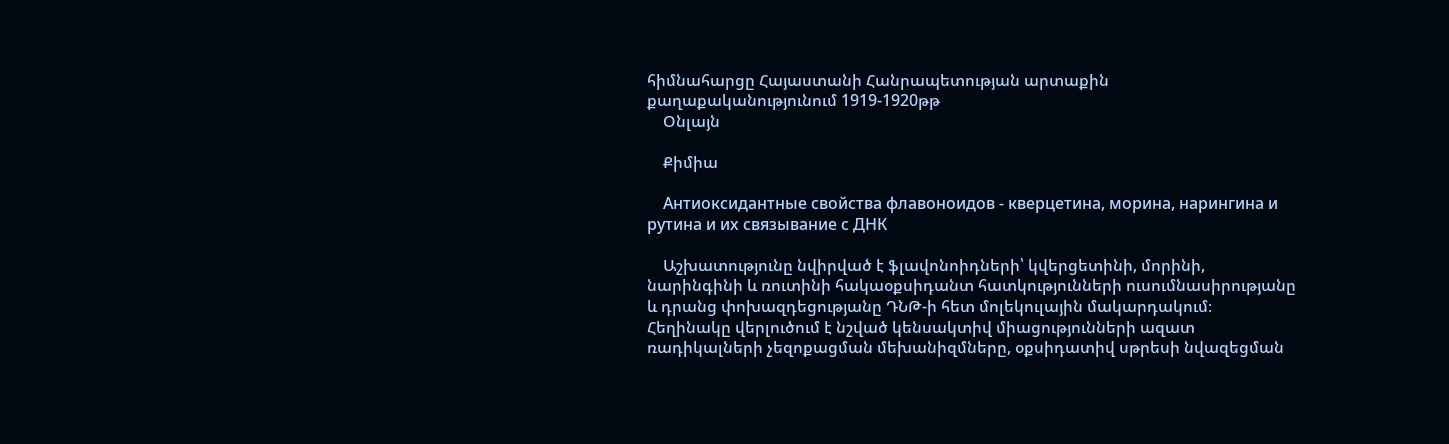հիմնահարցը Հայաստանի Հանրապետության արտաքին քաղաքականությունում 1919-1920թթ
    Օնլայն

    Քիմիա

    Антиоксидантные свойства флавоноидов - кверцетина, морина, нарингина и рутина и их связывание с ДНК

    Աշխատությունը նվիրված է ֆլավոնոիդների՝ կվերցետինի, մորինի, նարինգինի և ռուտինի հակաօքսիդանտ հատկությունների ուսումնասիրությանը և դրանց փոխազդեցությանը ԴՆԹ-ի հետ մոլեկուլային մակարդակում։ Հեղինակը վերլուծում է նշված կենսակտիվ միացությունների ազատ ռադիկալների չեզոքացման մեխանիզմները, օքսիդատիվ սթրեսի նվազեցման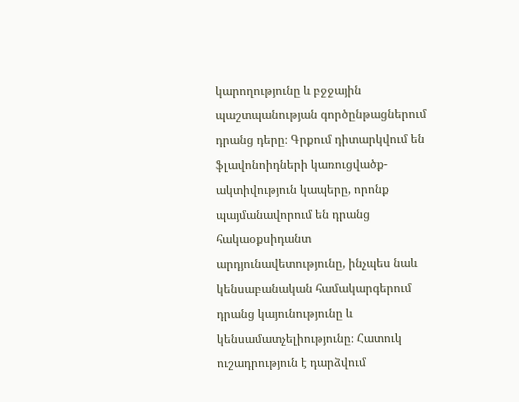կարողությունը և բջջային պաշտպանության գործընթացներում դրանց դերը։ Գրքում դիտարկվում են ֆլավոնոիդների կառուցվածք-ակտիվություն կապերը, որոնք պայմանավորում են դրանց հակաօքսիդանտ արդյունավետությունը, ինչպես նաև կենսաբանական համակարգերում դրանց կայունությունը և կենսամատչելիությունը։ Հատուկ ուշադրություն է դարձվում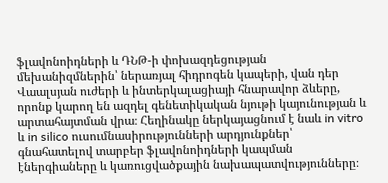ֆլավոնոիդների և ԴՆԹ-ի փոխազդեցության մեխանիզմներին՝ ներառյալ հիդրոգեն կապերի, վան դեր Վաալսյան ուժերի և ինտերկալացիայի հնարավոր ձևերը, որոնք կարող են ազդել գենետիկական նյութի կայունության և արտահայտման վրա։ Հեղինակը ներկայացնում է նաև in vitro և in silico ուսումնասիրությունների արդյունքներ՝ գնահատելով տարբեր ֆլավոնոիդների կապման էներգիաները և կառուցվածքային նախապատվությունները։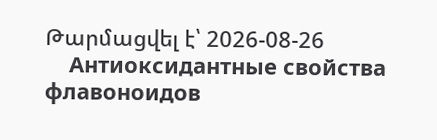Թարմացվել է՝ 2026-08-26
    Антиоксидантные свойства флавоноидов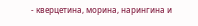- кверцетина, морина, нарингина и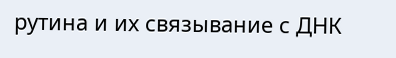рутина и их связывание с ДНК